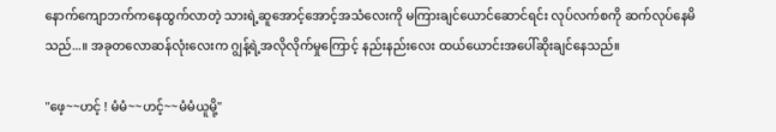နောက်ကျောဘက်ကနေထွက်လာတဲ့ သားရဲ့ဆူအောင့်အောင့်အသံလေးကို မကြားချင်ယောင်ဆောင်ရင်း လုပ်လက်စကို ဆက်လုပ်နေမိသည်...။ အခုတလောဆန်လုံးလေးက ဂျွန့်ရဲ့အလိုလိုက်မှုကြောင့် နည်းနည်းလေး ထယ်ယောင်းအပေါ်ဆိုးချင်နေသည်။

"ဖေ့~~ဟင့် ! မံမံ~~ဟင့်~~မံမံယူမို့"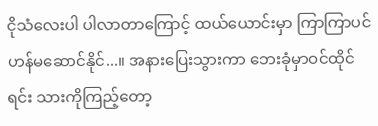ငိုသံလေးပါ ပါလာတာကြောင့် ထယ်ယောင်းမှာ ကြာကြာပင်ဟန်မဆောင်နိုင်...။ အနားပြေးသွားကာ ဘေးခုံမှာဝင်ထိုင်ရင်း သားကိုကြည့်တော့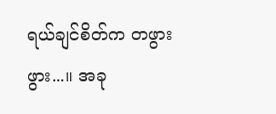ရယ်ချင်စိတ်က တဖွားဖွား...။ အခု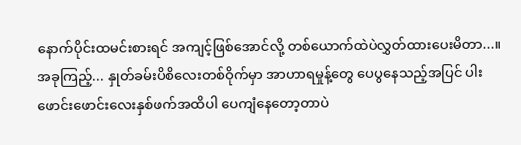နောက်ပိုင်းထမင်းစားရင် အကျင့်ဖြစ်အောင်လို့ တစ်ယောက်ထဲပဲလွှတ်ထားပေးမိတာ...။ အခုကြည့်... နှုတ်ခမ်းပိစိလေးတစ်ဝိုက်မှာ အာဟာရမှုန့်တွေ ပေပွနေသည့်အပြင် ပါးဖောင်းဖောင်းလေးနှစ်ဖက်အထိပါ ပေကျံနေတော့တာပဲ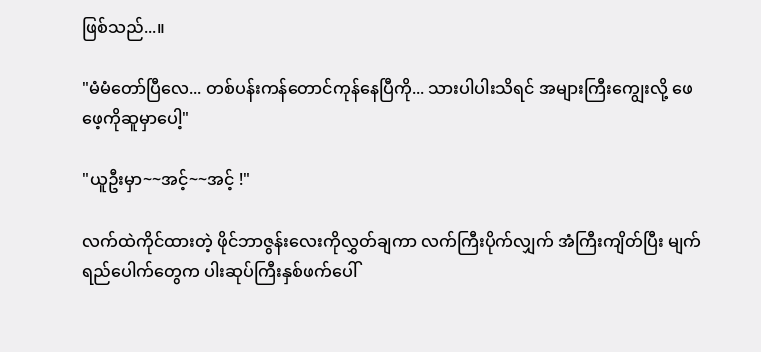ဖြစ်သည်...။

"မံမံတော်ပြီလေ... တစ်ပန်းကန်တောင်ကုန်နေပြီကို... သားပါပါးသိရင် အများကြီးကျွေးလို့ ဖေဖေ့ကိုဆူမှာပေါ့"

"ယူဦးမှာ~~အင့်~~အင့် !"

လက်ထဲကိုင်ထားတဲ့ ဖိုင်ဘာဇွန်းလေးကိုလွှတ်ချကာ လက်ကြီးပိုက်လျှက် အံကြီးကျိတ်ပြီး မျက်ရည်ပေါက်တွေက ပါးဆုပ်ကြီးနှစ်ဖက်ပေါ်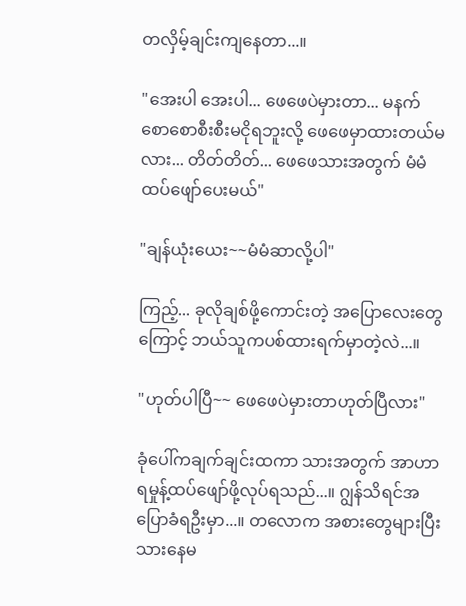တလှိမ့်ချင်းကျနေတာ...။

"အေးပါ အေးပါ... ဖေဖေပဲမှားတာ... မနက်စောစောစီးစီးမငိုရဘူးလို့ ဖေဖေမှာထားတယ်မလား... တိတ်တိတ်... ဖေဖေသားအတွက် မံမံထပ်ဖျော်ပေးမယ်"

"ချန်ယုံးယေး~~မံမံဆာလို့ပါ"

ကြည့်... ခုလိုချစ်ဖို့ကောင်းတဲ့ အပြောလေးတွေကြောင့် ဘယ်သူကပစ်ထားရက်မှာတဲ့လဲ...။

"ဟုတ်ပါပြီ~~ ဖေဖေပဲမှားတာဟုတ်ပြီလား"

ခုံပေါ်ကချက်ချင်းထကာ သားအတွက် အာဟာရမှုန့်ထပ်ဖျော်ဖို့လုပ်ရသည်...။ ဂျွန်သိရင်အပြောခံရဦးမှာ...။ တလောက အစားတွေများပြီး သားနေမ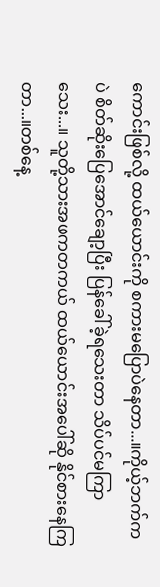ကောင်းဖြစ်လို့ ထယ်ယောင်းကို စကားမပြောပဲနေတာ...။ကိုယ့်ဘက်ကပဲ စိတ်ဆိုးပြေအောင်ချော့ပြီး ပြန်ခေါ်ခဲ့ရသေးတာ သိပ်ပင်မကြာသေး...။ သူတို့သားအဖကတကယ် ထယ်ယောင်းအပေါ်ဆို နိုင်စားနေကြတာ...။တစ်နေ့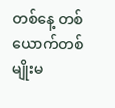တစ်နေ့ တစ်ယောက်တစ်မျိုးမ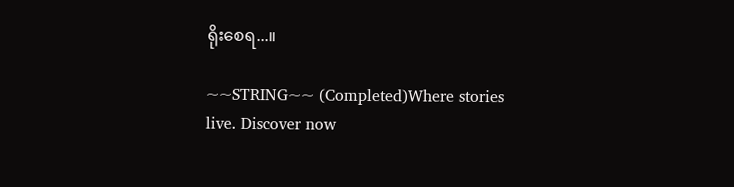ရိုးစေရ...။

~~STRING~~ (Completed)Where stories live. Discover now